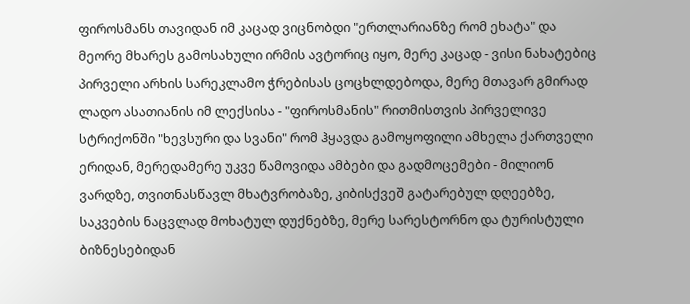ფიროსმანს თავიდან იმ კაცად ვიცნობდი "ერთლარიანზე რომ ეხატა" და მეორე მხარეს გამოსახული ირმის ავტორიც იყო, მერე კაცად - ვისი ნახატებიც პირველი არხის სარეკლამო ჭრებისას ცოცხლდებოდა, მერე მთავარ გმირად ლადო ასათიანის იმ ლექსისა - "ფიროსმანის" რითმისთვის პირველივე სტრიქონში "ხევსური და სვანი" რომ ჰყავდა გამოყოფილი ამხელა ქართველი ერიდან, მერედამერე უკვე წამოვიდა ამბები და გადმოცემები - მილიონ ვარდზე, თვითნასწავლ მხატვრობაზე, კიბისქვეშ გატარებულ დღეებზე, საკვების ნაცვლად მოხატულ დუქნებზე, მერე სარესტორნო და ტურისტული ბიზნესებიდან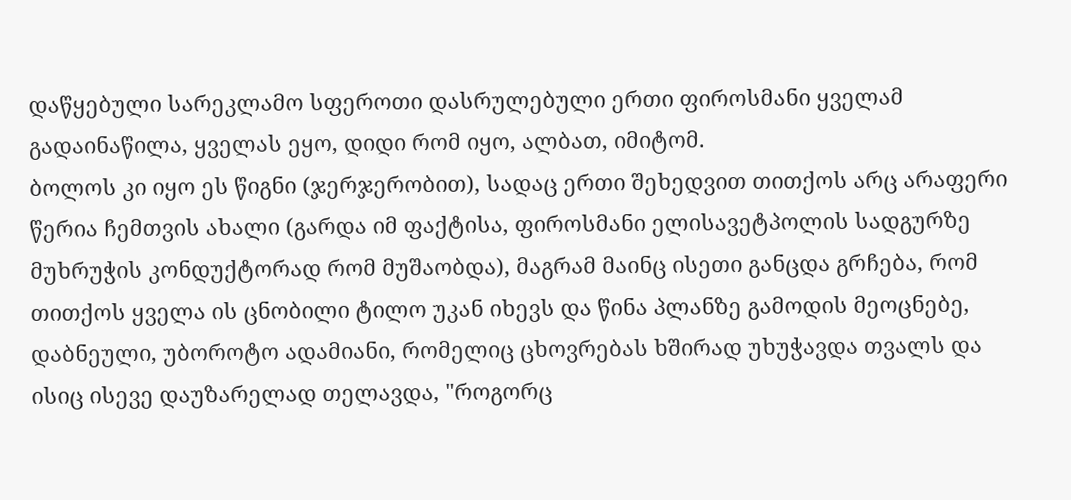დაწყებული სარეკლამო სფეროთი დასრულებული ერთი ფიროსმანი ყველამ გადაინაწილა, ყველას ეყო, დიდი რომ იყო, ალბათ, იმიტომ.
ბოლოს კი იყო ეს წიგნი (ჯერჯერობით), სადაც ერთი შეხედვით თითქოს არც არაფერი წერია ჩემთვის ახალი (გარდა იმ ფაქტისა, ფიროსმანი ელისავეტპოლის სადგურზე მუხრუჭის კონდუქტორად რომ მუშაობდა), მაგრამ მაინც ისეთი განცდა გრჩება, რომ თითქოს ყველა ის ცნობილი ტილო უკან იხევს და წინა პლანზე გამოდის მეოცნებე, დაბნეული, უბოროტო ადამიანი, რომელიც ცხოვრებას ხშირად უხუჭავდა თვალს და ისიც ისევე დაუზარელად თელავდა, "როგორც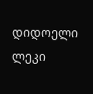დიდოელი ლეკი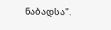ნაბადსა".